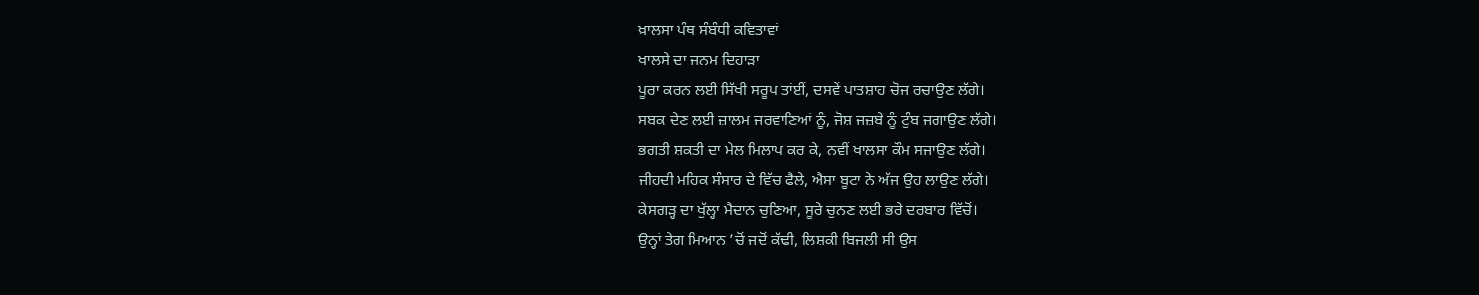ਖ਼ਾਲਸਾ ਪੰਥ ਸੰਬੰਧੀ ਕਵਿਤਾਵਾਂ
ਖਾਲਸੇ ਦਾ ਜਨਮ ਦਿਹਾੜਾ
ਪੂਰਾ ਕਰਨ ਲਈ ਸਿੱਖੀ ਸਰੂਪ ਤਾਂਈਂ, ਦਸਵੇਂ ਪਾਤਸ਼ਾਹ ਚੋਜ ਰਚਾਉਣ ਲੱਗੇ।
ਸਬਕ ਦੇਣ ਲਈ ਜ਼ਾਲਮ ਜਰਵਾਣਿਆਂ ਨੂੰ, ਜੋਸ਼ ਜਜ਼ਬੇ ਨੂੰ ਟੁੰਬ ਜਗਾਉਣ ਲੱਗੇ।
ਭਗਤੀ ਸ਼ਕਤੀ ਦਾ ਮੇਲ ਮਿਲਾਪ ਕਰ ਕੇ, ਨਵੀਂ ਖਾਲਸਾ ਕੌਮ ਸਜਾਉਣ ਲੱਗੇ।
ਜੀਹਦੀ ਮਹਿਕ ਸੰਸਾਰ ਦੇ ਵਿੱਚ ਫੈਲੇ, ਐਸਾ ਬੂਟਾ ਨੇ ਅੱਜ ਉਹ ਲਾਉਣ ਲੱਗੇ।
ਕੇਸਗੜ੍ਹ ਦਾ ਖੁੱਲ੍ਹਾ ਮੈਦਾਨ ਚੁਣਿਆ, ਸੂਰੇ ਚੁਨਣ ਲਈ ਭਰੇ ਦਰਬਾਰ ਵਿੱਚੋਂ।
ਉਨ੍ਹਾਂ ਤੇਗ ਮਿਆਨ ’ਚੋਂ ਜਦੋਂ ਕੱਢੀ, ਲਿਸ਼ਕੀ ਬਿਜਲੀ ਸੀ ਉਸ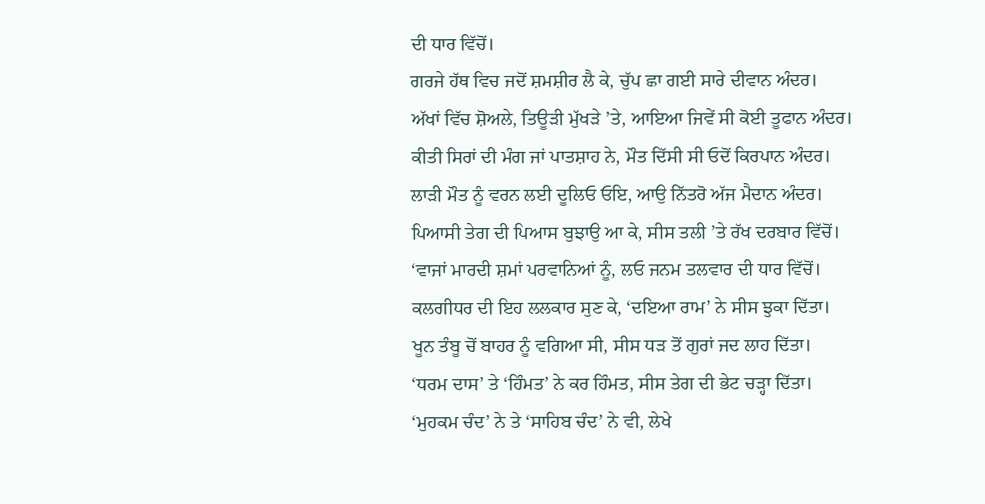ਦੀ ਧਾਰ ਵਿੱਚੋਂ।
ਗਰਜੇ ਹੱਥ ਵਿਚ ਜਦੋਂ ਸ਼ਮਸ਼ੀਰ ਲੈ ਕੇ, ਚੁੱਪ ਛਾ ਗਈ ਸਾਰੇ ਦੀਵਾਨ ਅੰਦਰ।
ਅੱਖਾਂ ਵਿੱਚ ਸ਼ੋਅਲੇ, ਤਿਊੜੀ ਮੁੱਖੜੇ ’ਤੇ, ਆਇਆ ਜਿਵੇਂ ਸੀ ਕੋਈ ਤੂਫਾਨ ਅੰਦਰ।
ਕੀਤੀ ਸਿਰਾਂ ਦੀ ਮੰਗ ਜਾਂ ਪਾਤਸ਼ਾਹ ਨੇ, ਮੌਤ ਦਿੱਸੀ ਸੀ ਓਦੋਂ ਕਿਰਪਾਨ ਅੰਦਰ।
ਲਾੜੀ ਮੌਤ ਨੂੰ ਵਰਨ ਲਈ ਦੂਲਿਓ ਓਇ, ਆਉ ਨਿੱਤਰੋ ਅੱਜ ਮੈਦਾਨ ਅੰਦਰ।
ਪਿਆਸੀ ਤੇਗ ਦੀ ਪਿਆਸ ਬੁਝਾਉ ਆ ਕੇ, ਸੀਸ ਤਲੀ ’ਤੇ ਰੱਖ ਦਰਬਾਰ ਵਿੱਚੋਂ।
‘ਵਾਜਾਂ ਮਾਰਦੀ ਸ਼ਮਾਂ ਪਰਵਾਨਿਆਂ ਨੂੰ, ਲਓ ਜਨਮ ਤਲਵਾਰ ਦੀ ਧਾਰ ਵਿੱਚੋਂ।
ਕਲਗੀਧਰ ਦੀ ਇਹ ਲਲਕਾਰ ਸੁਣ ਕੇ, ‘ਦਇਆ ਰਾਮ’ ਨੇ ਸੀਸ ਝੁਕਾ ਦਿੱਤਾ।
ਖੂਨ ਤੰਬੂ ਚੋਂ ਬਾਹਰ ਨੂੰ ਵਗਿਆ ਸੀ, ਸੀਸ ਧੜ ਤੋਂ ਗੁਰਾਂ ਜਦ ਲਾਹ ਦਿੱਤਾ।
‘ਧਰਮ ਦਾਸ’ ਤੇ ‘ਹਿੰਮਤ’ ਨੇ ਕਰ ਹਿੰਮਤ, ਸੀਸ ਤੇਗ ਦੀ ਭੇਟ ਚੜ੍ਹਾ ਦਿੱਤਾ।
‘ਮੁਹਕਮ ਚੰਦ’ ਨੇ ਤੇ ‘ਸਾਹਿਬ ਚੰਦ’ ਨੇ ਵੀ, ਲੇਖੇ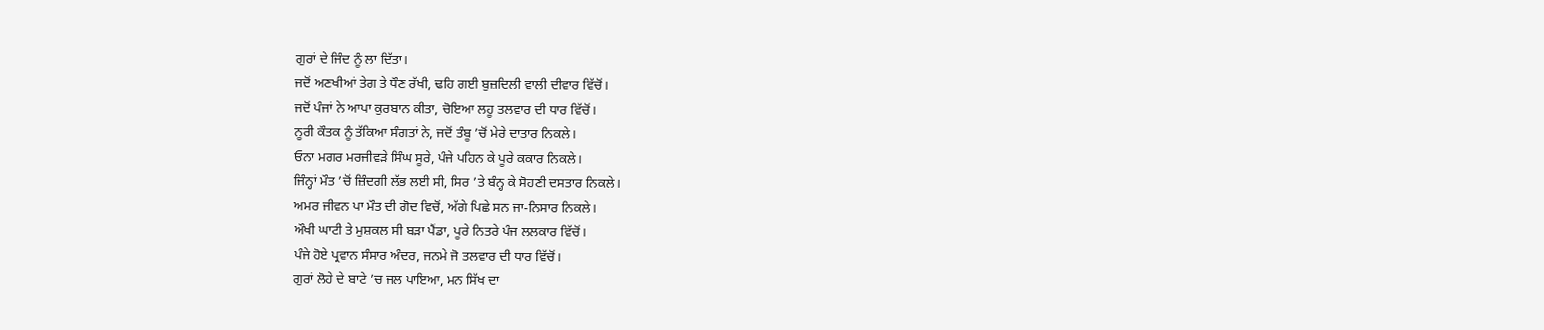ਗੁਰਾਂ ਦੇ ਜਿੰਦ ਨੂੰ ਲਾ ਦਿੱਤਾ।
ਜਦੋਂ ਅਣਖੀਆਂ ਤੇਗ ਤੇ ਧੌਣ ਰੱਖੀ, ਢਹਿ ਗਈ ਬੁਜ਼ਦਿਲੀ ਵਾਲੀ ਦੀਵਾਰ ਵਿੱਚੋਂ।
ਜਦੋਂ ਪੰਜਾਂ ਨੇ ਆਪਾ ਕੁਰਬਾਨ ਕੀਤਾ, ਚੋਇਆ ਲਹੂ ਤਲਵਾਰ ਦੀ ਧਾਰ ਵਿੱਚੋਂ।
ਨੂਰੀ ਕੌਤਕ ਨੂੰ ਤੱਕਿਆ ਸੰਗਤਾਂ ਨੇ, ਜਦੋਂ ਤੰਬੂ ’ਚੋਂ ਮੇਰੇ ਦਾਤਾਰ ਨਿਕਲੇ।
ਓਨਾ ਮਗਰ ਮਰਜੀਵੜੇ ਸਿੰਘ ਸੂਰੇ, ਪੰਜੇ ਪਹਿਨ ਕੇ ਪੂਰੇ ਕਕਾਰ ਨਿਕਲੇ।
ਜਿੰਨ੍ਹਾਂ ਮੌਤ ’ਚੋਂ ਜ਼ਿੰਦਗੀ ਲੱਭ ਲਈ ਸੀ, ਸਿਰ ’ਤੇ ਬੰਨ੍ਹ ਕੇ ਸੋਹਣੀ ਦਸਤਾਰ ਨਿਕਲੇ।
ਅਮਰ ਜੀਵਨ ਪਾ ਮੌਤ ਦੀ ਗੋਦ ਵਿਚੋਂ, ਅੱਗੇ ਪਿਛੇ ਸਨ ਜਾ-ਨਿਸਾਰ ਨਿਕਲੇ।
ਔਖੀ ਘਾਟੀ ਤੇ ਮੁਸ਼ਕਲ ਸੀ ਬੜਾ ਪੈਂਡਾ, ਪੂਰੇ ਨਿਤਰੇ ਪੰਜ ਲਲਕਾਰ ਵਿੱਚੋਂ।
ਪੰਜੇ ਹੋਏ ਪ੍ਰਵਾਨ ਸੰਸਾਰ ਅੰਦਰ, ਜਨਮੇ ਜੋ ਤਲਵਾਰ ਦੀ ਧਾਰ ਵਿੱਚੋਂ।
ਗੁਰਾਂ ਲੋਹੇ ਦੇ ਬਾਟੇ ’ਚ ਜਲ ਪਾਇਆ, ਮਨ ਸਿੱਖ ਦਾ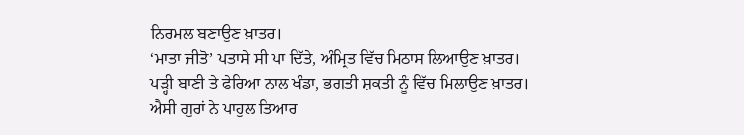ਨਿਰਮਲ ਬਣਾਉਣ ਖ਼ਾਤਰ।
‘ਮਾਤਾ ਜੀਤੋ’ ਪਤਾਸੇ ਸੀ ਪਾ ਦਿੱਤੇ, ਅੰਮ੍ਰਿਤ ਵਿੱਚ ਮਿਠਾਸ ਲਿਆਉਣ ਖ਼ਾਤਰ।
ਪੜ੍ਹੀ ਬਾਣੀ ਤੇ ਫੇਰਿਆ ਨਾਲ ਖੰਡਾ, ਭਗਤੀ ਸ਼ਕਤੀ ਨੂੰ ਵਿੱਚ ਮਿਲਾਉਣ ਖ਼ਾਤਰ।
ਐਸੀ ਗੁਰਾਂ ਨੇ ਪਾਹੁਲ ਤਿਆਰ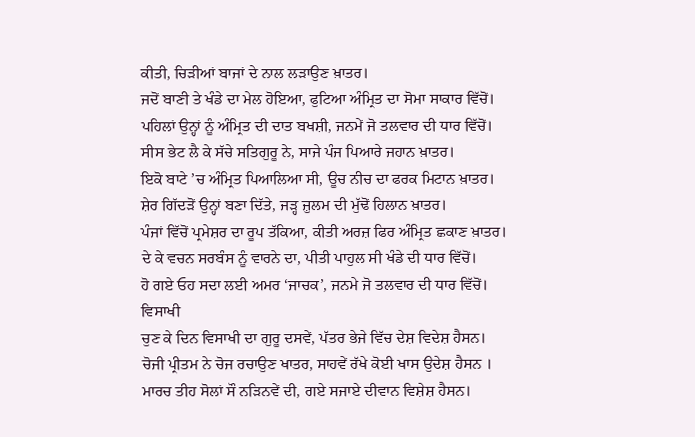ਕੀਤੀ, ਚਿੜੀਆਂ ਬਾਜਾਂ ਦੇ ਨਾਲ ਲੜਾਉਣ ਖ਼ਾਤਰ।
ਜਦੋਂ ਬਾਣੀ ਤੇ ਖੰਡੇ ਦਾ ਮੇਲ ਹੋਇਆ, ਫੁਟਿਆ ਅੰਮ੍ਰਿਤ ਦਾ ਸੋਮਾ ਸਾਕਾਰ ਵਿੱਚੋਂ।
ਪਹਿਲਾਂ ਉਨ੍ਹਾਂ ਨੂੰ ਅੰਮ੍ਰਿਤ ਦੀ ਦਾਤ ਬਖਸ਼ੀ, ਜਨਮੇਂ ਜੋ ਤਲਵਾਰ ਦੀ ਧਾਰ ਵਿੱਚੋਂ।
ਸੀਸ ਭੇਟ ਲੈ ਕੇ ਸੱਚੇ ਸਤਿਗੁਰੂ ਨੇ, ਸਾਜੇ ਪੰਜ ਪਿਆਰੇ ਜਹਾਨ ਖ਼ਾਤਰ।
ਇਕੋ ਬਾਟੇ ’ਚ ਅੰਮ੍ਰਿਤ ਪਿਆਲਿਆ ਸੀ, ਊਚ ਨੀਚ ਦਾ ਫਰਕ ਮਿਟਾਨ ਖ਼ਾਤਰ।
ਸ਼ੇਰ ਗਿੱਦੜੋਂ ਉਨ੍ਹਾਂ ਬਣਾ ਦਿੱਤੇ, ਜੜ੍ਹ ਜ਼ੁਲਮ ਦੀ ਮੁੱਢੋਂ ਹਿਲਾਨ ਖ਼ਾਤਰ।
ਪੰਜਾਂ ਵਿੱਚੋਂ ਪ੍ਰਮੇਸ਼ਰ ਦਾ ਰੂਪ ਤੱਕਿਆ, ਕੀਤੀ ਅਰਜ਼ ਫਿਰ ਅੰਮ੍ਰਿਤ ਛਕਾਣ ਖ਼ਾਤਰ।
ਦੇ ਕੇ ਵਚਨ ਸਰਬੰਸ ਨੂੰ ਵਾਰਨੇ ਦਾ, ਪੀਤੀ ਪਾਹੁਲ ਸੀ ਖੰਡੇ ਦੀ ਧਾਰ ਵਿੱਚੋਂ।
ਹੋ ਗਏ ਓਹ ਸਦਾ ਲਈ ਅਮਰ ‘ਜਾਚਕ’, ਜਨਮੇ ਜੋ ਤਲਵਾਰ ਦੀ ਧਾਰ ਵਿੱਚੋਂ।
ਵਿਸਾਖੀ
ਚੁਣ ਕੇ ਦਿਨ ਵਿਸਾਖੀ ਦਾ ਗੁਰੂ ਦਸਵੇਂ, ਪੱਤਰ ਭੇਜੇ ਵਿੱਚ ਦੇਸ਼ ਵਿਦੇਸ਼ ਹੈਸਨ।
ਚੋਜੀ ਪ੍ਰੀਤਮ ਨੇ ਚੋਜ ਰਚਾਉਣ ਖਾਤਰ, ਸਾਹਵੇਂ ਰੱਖੇ ਕੋਈ ਖਾਸ ਉਦੇਸ਼ ਹੈਸਨ ।
ਮਾਰਚ ਤੀਹ ਸੋਲਾਂ ਸੌ ਨੜਿਨਵੇਂ ਦੀ, ਗਏ ਸਜਾਏ ਦੀਵਾਨ ਵਿਸ਼ੇਸ਼ ਹੈਸਨ।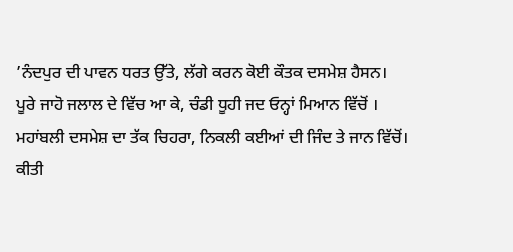’ਨੰਦਪੁਰ ਦੀ ਪਾਵਨ ਧਰਤ ਉੱਤੇ, ਲੱਗੇ ਕਰਨ ਕੋਈ ਕੌਤਕ ਦਸਮੇਸ਼ ਹੈਸਨ।
ਪੂਰੇ ਜਾਹੋ ਜਲਾਲ ਦੇ ਵਿੱਚ ਆ ਕੇ, ਚੰਡੀ ਧੂਹੀ ਜਦ ਓਨ੍ਹਾਂ ਮਿਆਨ ਵਿੱਚੋਂ ।
ਮਹਾਂਬਲੀ ਦਸਮੇਸ਼ ਦਾ ਤੱਕ ਚਿਹਰਾ, ਨਿਕਲੀ ਕਈਆਂ ਦੀ ਜਿੰਦ ਤੇ ਜਾਨ ਵਿੱਚੋਂ।
ਕੀਤੀ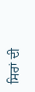ਸਿਰਾਂ ਦੀ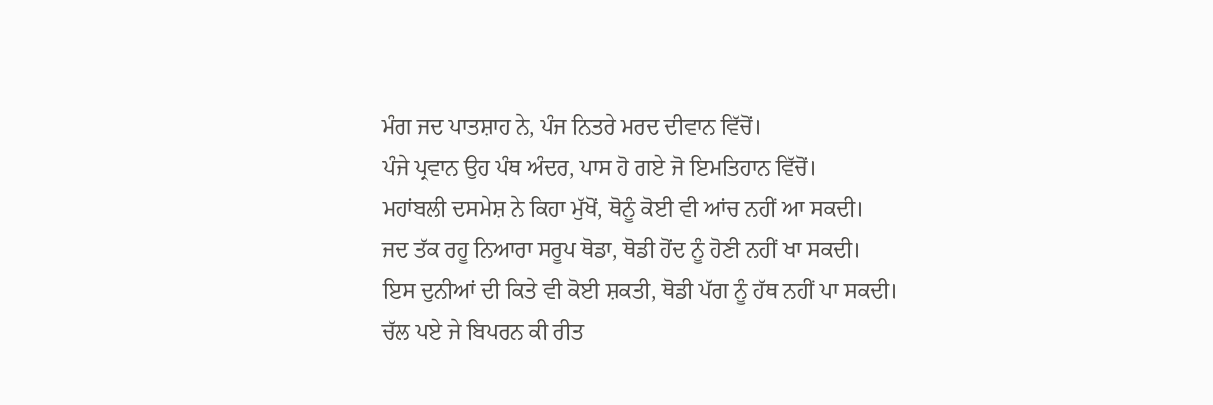ਮੰਗ ਜਦ ਪਾਤਸ਼ਾਹ ਨੇ, ਪੰਜ ਨਿਤਰੇ ਮਰਦ ਦੀਵਾਨ ਵਿੱਚੋਂ।
ਪੰਜੇ ਪ੍ਰਵਾਨ ਉਹ ਪੰਥ ਅੰਦਰ, ਪਾਸ ਹੋ ਗਏ ਜੋ ਇਮਤਿਹਾਨ ਵਿੱਚੋਂ।
ਮਹਾਂਬਲੀ ਦਸਮੇਸ਼ ਨੇ ਕਿਹਾ ਮੁੱਖੋਂ, ਥੋਨੂੰ ਕੋਈ ਵੀ ਆਂਚ ਨਹੀਂ ਆ ਸਕਦੀ।
ਜਦ ਤੱਕ ਰਹੂ ਨਿਆਰਾ ਸਰੂਪ ਥੋਡਾ, ਥੋਡੀ ਹੋਂਦ ਨੂੰ ਹੋਣੀ ਨਹੀਂ ਖਾ ਸਕਦੀ।
ਇਸ ਦੁਨੀਆਂ ਦੀ ਕਿਤੇ ਵੀ ਕੋਈ ਸ਼ਕਤੀ, ਥੋਡੀ ਪੱਗ ਨੂੰ ਹੱਥ ਨਹੀਂ ਪਾ ਸਕਦੀ।
ਚੱਲ ਪਏ ਜੇ ਬਿਪਰਨ ਕੀ ਰੀਤ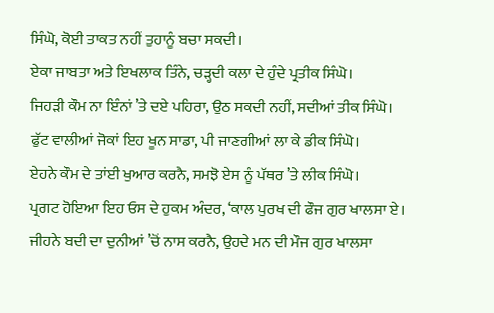ਸਿੰਘੋ, ਕੋਈ ਤਾਕਤ ਨਹੀਂ ਤੁਹਾਨੂੰ ਬਚਾ ਸਕਦੀ।
ਏਕਾ ਜਾਬਤਾ ਅਤੇ ਇਖਲਾਕ ਤਿੰਨੇ, ਚੜ੍ਹਦੀ ਕਲਾ ਦੇ ਹੁੰਦੇ ਪ੍ਰਤੀਕ ਸਿੰਘੋ।
ਜਿਹੜੀ ਕੌਮ ਨਾ ਇੰਨਾਂ ’ਤੇ ਦਏ ਪਹਿਰਾ, ਉਠ ਸਕਦੀ ਨਹੀਂ, ਸਦੀਆਂ ਤੀਕ ਸਿੰਘੋ।
ਫੁੱਟ ਵਾਲੀਆਂ ਜੋਕਾਂ ਇਹ ਖੂਨ ਸਾਡਾ, ਪੀ ਜਾਣਗੀਆਂ ਲਾ ਕੇ ਡੀਕ ਸਿੰਘੋ।
ਏਹਨੇ ਕੌਮ ਦੇ ਤਾਂਈ ਖੁਆਰ ਕਰਨੈ, ਸਮਝੋ ਏਸ ਨੂੰ ਪੱਥਰ ’ਤੇ ਲੀਕ ਸਿੰਘੋ।
ਪ੍ਰਗਟ ਹੋਇਆ ਇਹ ਓਸ ਦੇ ਹੁਕਮ ਅੰਦਰ, ‘ਕਾਲ ਪੁਰਖ ਦੀ ਫੌਜ ਗੁਰ ਖਾਲਸਾ ਏ।
ਜੀਹਨੇ ਬਦੀ ਦਾ ਦੁਨੀਆਂ ’ਚੋਂ ਨਾਸ ਕਰਨੈ, ਉਹਦੇ ਮਨ ਦੀ ਮੌਜ ਗੁਰ ਖਾਲਸਾ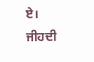ਏ।
ਜੀਹਦੀ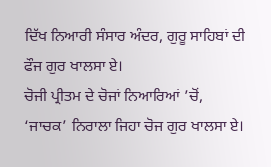ਦਿੱਖ ਨਿਆਰੀ ਸੰਸਾਰ ਅੰਦਰ, ਗੁਰੂ ਸਾਹਿਬਾਂ ਦੀ ਫੌਜ ਗੁਰ ਖਾਲਸਾ ਏ।
ਚੋਜੀ ਪ੍ਰੀਤਮ ਦੇ ਚੋਜਾਂ ਨਿਆਰਿਆਂ ’ਚੋਂ, ‘ਜਾਚਕ’ ਨਿਰਾਲਾ ਜਿਹਾ ਚੋਜ ਗੁਰ ਖਾਲਸਾ ਏ।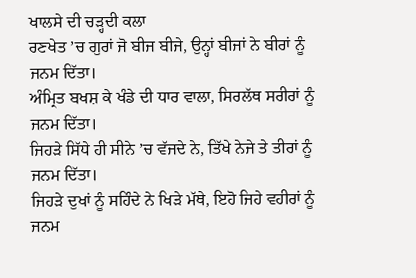ਖਾਲਸੇ ਦੀ ਚੜ੍ਹਦੀ ਕਲਾ
ਰਣਖੇਤ ’ਚ ਗੁਰਾਂ ਜੋ ਬੀਜ ਬੀਜੇ, ਉਨ੍ਹਾਂ ਬੀਜਾਂ ਨੇ ਬੀਰਾਂ ਨੂੰ ਜਨਮ ਦਿੱਤਾ।
ਅੰਮ੍ਰਿਤ ਬਖਸ਼ ਕੇ ਖੰਡੇ ਦੀ ਧਾਰ ਵਾਲਾ, ਸਿਰਲੱਥ ਸਰੀਰਾਂ ਨੂੰ ਜਨਮ ਦਿੱਤਾ।
ਜਿਹੜੇ ਸਿੱਧੇ ਹੀ ਸੀਨੇ ’ਚ ਵੱਜਦੇ ਨੇ, ਤਿੱਖੇ ਨੇਜੇ ਤੇ ਤੀਰਾਂ ਨੂੰ ਜਨਮ ਦਿੱਤਾ।
ਜਿਹੜੇ ਦੁਖਾਂ ਨੂੰ ਸਹਿੰਦੇ ਨੇ ਖਿੜੇ ਮੱਥੇ, ਇਹੋ ਜਿਹੇ ਵਹੀਰਾਂ ਨੂੰ ਜਨਮ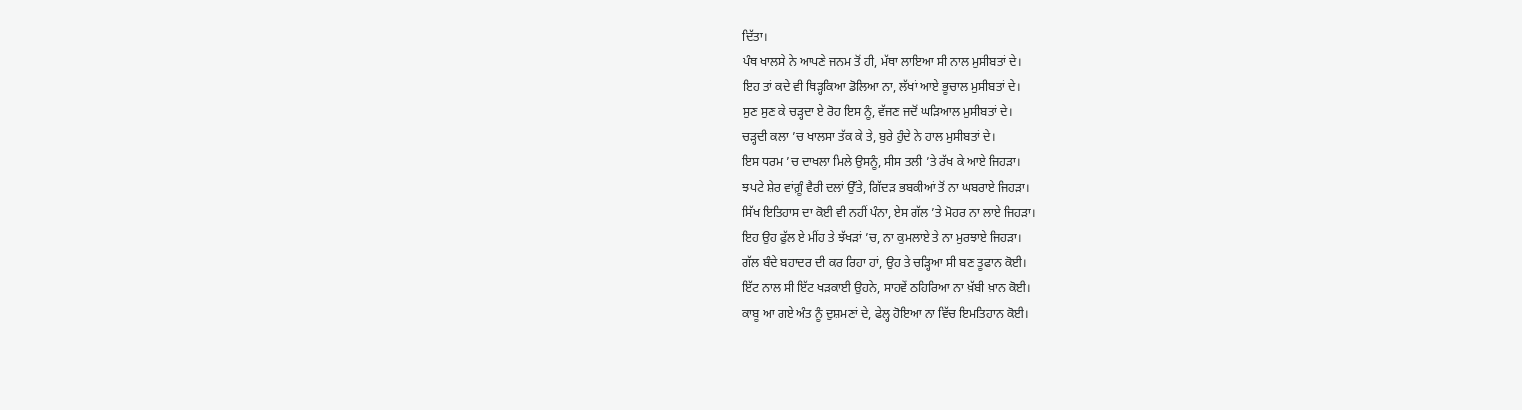ਦਿੱਤਾ।
ਪੰਥ ਖਾਲਸੇ ਨੇ ਆਪਣੇ ਜਨਮ ਤੋਂ ਹੀ, ਮੱਥਾ ਲਾਇਆ ਸੀ ਨਾਲ ਮੁਸੀਬਤਾਂ ਦੇ।
ਇਹ ਤਾਂ ਕਦੇ ਵੀ ਥਿੜ੍ਹਕਿਆ ਡੋਲਿਆ ਨਾ, ਲੱਖਾਂ ਆਏ ਭੂਚਾਲ ਮੁਸੀਬਤਾਂ ਦੇ।
ਸੁਣ ਸੁਣ ਕੇ ਚੜ੍ਹਦਾ ਏ ਰੋਹ ਇਸ ਨੂੰ, ਵੱਜਣ ਜਦੋਂ ਘੜਿਆਲ ਮੁਸੀਬਤਾਂ ਦੇ।
ਚੜ੍ਹਦੀ ਕਲਾ ’ਚ ਖਾਲਸਾ ਤੱਕ ਕੇ ਤੇ, ਬੁਰੇ ਹੁੰਦੇ ਨੇ ਹਾਲ ਮੁਸੀਬਤਾਂ ਦੇ।
ਇਸ ਧਰਮ ’ਚ ਦਾਖਲਾ ਮਿਲੇ ਉਸਨੂੰ, ਸੀਸ ਤਲੀ ’ਤੇ ਰੱਖ ਕੇ ਆਏ ਜਿਹੜਾ।
ਝਪਟੇ ਸ਼ੇਰ ਵਾਂਗ਼ੂੰ ਵੈਰੀ ਦਲਾਂ ਉੱਤੇ, ਗਿੱਦੜ ਭਬਕੀਆਂ ਤੋਂ ਨਾ ਘਬਰਾਏ ਜਿਹੜਾ।
ਸਿੱਖ ਇਤਿਹਾਸ ਦਾ ਕੋਈ ਵੀ ਨਹੀਂ ਪੰਨਾ, ਏਸ ਗੱਲ ’ਤੇ ਮੋਹਰ ਨਾ ਲਾਏ ਜਿਹੜਾ।
ਇਹ ਉਹ ਫੁੱਲ ਏ ਮੀਂਹ ਤੇ ਝੱਖੜਾਂ ’ਚ, ਨਾ ਕੁਮਲਾਏ ਤੇ ਨਾ ਮੁਰਝਾਏ ਜਿਹੜਾ।
ਗੱਲ ਬੰਦੇ ਬਹਾਦਰ ਦੀ ਕਰ ਰਿਹਾ ਹਾਂ, ਉਹ ਤੇ ਚੜ੍ਹਿਆ ਸੀ ਬਣ ਤੂਫਾਨ ਕੋਈ।
ਇੱਟ ਨਾਲ ਸੀ ਇੱਟ ਖੜਕਾਈ ਉਹਨੇ, ਸਾਹਵੇਂ ਠਹਿਰਿਆ ਨਾ ਖ਼ੱਬੀ ਖ਼ਾਨ ਕੋਈ।
ਕਾਬੂ ਆ ਗਏ ਅੰਤ ਨੂੰ ਦੁਸ਼ਮਣਾਂ ਦੇ, ਫੇਲ੍ਹ ਹੋਇਆ ਨਾ ਵਿੱਚ ਇਮਤਿਹਾਨ ਕੋਈ।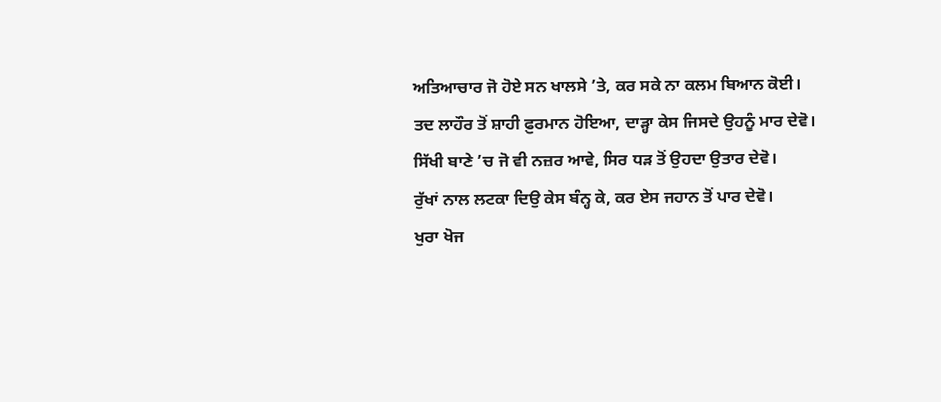ਅਤਿਆਚਾਰ ਜੋ ਹੋਏ ਸਨ ਖਾਲਸੇ ’ਤੇ, ਕਰ ਸਕੇ ਨਾ ਕਲਮ ਬਿਆਨ ਕੋਈ।
ਤਦ ਲਾਹੌਰ ਤੋਂ ਸ਼ਾਹੀ ਫ਼ੁਰਮਾਨ ਹੋਇਆ, ਦਾੜ੍ਹਾ ਕੇਸ ਜਿਸਦੇ ਉਹਨੂੰ ਮਾਰ ਦੇਵੋ।
ਸਿੱਖੀ ਬਾਣੇ ’ਚ ਜੋ ਵੀ ਨਜ਼ਰ ਆਵੇ, ਸਿਰ ਧੜ ਤੋਂ ਉਹਦਾ ਉਤਾਰ ਦੇਵੋ।
ਰੁੱਖਾਂ ਨਾਲ ਲਟਕਾ ਦਿਉ ਕੇਸ ਬੰਨ੍ਹ ਕੇ, ਕਰ ਏਸ ਜਹਾਨ ਤੋਂ ਪਾਰ ਦੇਵੋ।
ਖੁਰਾ ਖੋਜ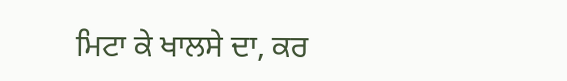ਮਿਟਾ ਕੇ ਖਾਲਸੇ ਦਾ, ਕਰ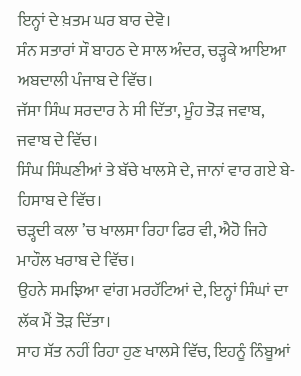ਇਨ੍ਹਾਂ ਦੇ ਖ਼ਤਮ ਘਰ ਬਾਰ ਦੇਵੋ।
ਸੰਨ ਸਤਾਰਾਂ ਸੌ ਬਾਹਠ ਦੇ ਸਾਲ ਅੰਦਰ, ਚੜ੍ਹਕੇ ਆਇਆ ਅਬਦਾਲੀ ਪੰਜਾਬ ਦੇ ਵਿੱਚ।
ਜੱਸਾ ਸਿੰਘ ਸਰਦਾਰ ਨੇ ਸੀ ਦਿੱਤਾ, ਮੂੰਹ ਤੋੜ ਜਵਾਬ, ਜਵਾਬ ਦੇ ਵਿੱਚ।
ਸਿੰਘ ਸਿੰਘਣੀਆਂ ਤੇ ਬੱਚੇ ਖਾਲਸੇ ਦੇ, ਜਾਨਾਂ ਵਾਰ ਗਏ ਬੇ-ਹਿਸਾਬ ਦੇ ਵਿੱਚ।
ਚੜ੍ਹਦੀ ਕਲਾ ’ਚ ਖਾਲਸਾ ਰਿਹਾ ਫਿਰ ਵੀ, ਐਹੋ ਜਿਹੇ ਮਾਹੌਲ ਖਰਾਬ ਦੇ ਵਿੱਚ।
ਉਹਨੇ ਸਮਝਿਆ ਵਾਂਗ ਮਰਹੱਟਿਆਂ ਦੇ, ਇਨ੍ਹਾਂ ਸਿੰਘਾਂ ਦਾ ਲੱਕ ਮੈਂ ਤੋੜ ਦਿੱਤਾ।
ਸਾਹ ਸੱਤ ਨਹੀਂ ਰਿਹਾ ਹੁਣ ਖਾਲਸੇ ਵਿੱਚ, ਇਹਨੂੰ ਨਿੰਬੂਆਂ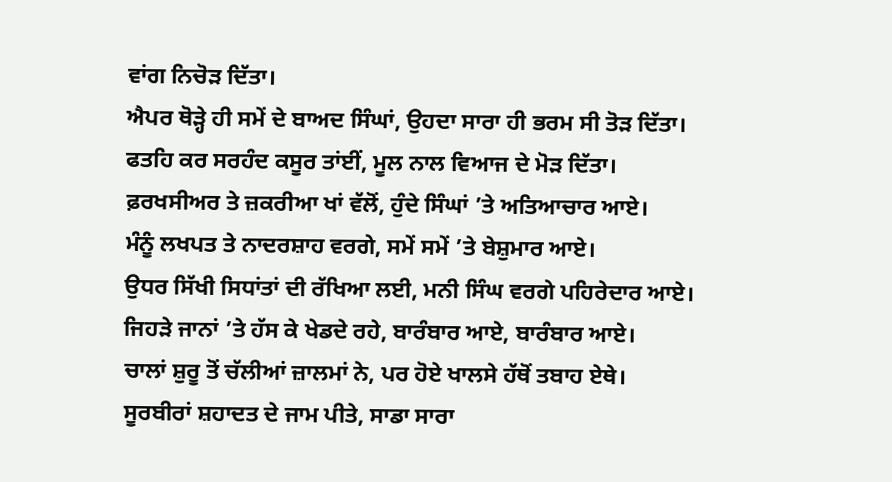ਵਾਂਗ ਨਿਚੋੜ ਦਿੱਤਾ।
ਐਪਰ ਥੋੜ੍ਹੇ ਹੀ ਸਮੇਂ ਦੇ ਬਾਅਦ ਸਿੰਘਾਂ, ਉਹਦਾ ਸਾਰਾ ਹੀ ਭਰਮ ਸੀ ਤੋੜ ਦਿੱਤਾ।
ਫਤਹਿ ਕਰ ਸਰਹੰਦ ਕਸੂਰ ਤਾਂਈਂ, ਮੂਲ ਨਾਲ ਵਿਆਜ ਦੇ ਮੋੜ ਦਿੱਤਾ।
ਫ਼ਰਖਸੀਅਰ ਤੇ ਜ਼ਕਰੀਆ ਖਾਂ ਵੱਲੋਂ, ਹੁੰਦੇ ਸਿੰਘਾਂ ’ਤੇ ਅਤਿਆਚਾਰ ਆਏ।
ਮੰਨੂੰ ਲਖਪਤ ਤੇ ਨਾਦਰਸ਼ਾਹ ਵਰਗੇ, ਸਮੇਂ ਸਮੇਂ ’ਤੇ ਬੇਸ਼ੁਮਾਰ ਆਏ।
ਉਧਰ ਸਿੱਖੀ ਸਿਧਾਂਤਾਂ ਦੀ ਰੱਖਿਆ ਲਈ, ਮਨੀ ਸਿੰਘ ਵਰਗੇ ਪਹਿਰੇਦਾਰ ਆਏ।
ਜਿਹੜੇ ਜਾਨਾਂ ’ਤੇ ਹੱਸ ਕੇ ਖੇਡਦੇ ਰਹੇ, ਬਾਰੰਬਾਰ ਆਏ, ਬਾਰੰਬਾਰ ਆਏ।
ਚਾਲਾਂ ਸ਼ੁਰੂ ਤੋਂ ਚੱਲੀਆਂ ਜ਼ਾਲਮਾਂ ਨੇ, ਪਰ ਹੋਏ ਖਾਲਸੇ ਹੱਥੋਂ ਤਬਾਹ ਏਥੇ।
ਸੂਰਬੀਰਾਂ ਸ਼ਹਾਦਤ ਦੇ ਜਾਮ ਪੀਤੇ, ਸਾਡਾ ਸਾਰਾ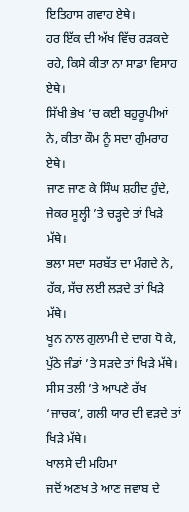ਇਤਿਹਾਸ ਗਵਾਹ ਏਥੇ।
ਹਰ ਇੱਕ ਦੀ ਅੱਖ ਵਿੱਚ ਰੜਕਦੇ ਰਹੇ, ਕਿਸੇ ਕੀਤਾ ਨਾ ਸਾਡਾ ਵਿਸਾਹ ਏਥੇ।
ਸਿੱਖੀ ਭੇਖ ’ਚ ਕਈ ਬਹੁਰੂਪੀਆਂ ਨੇ, ਕੀਤਾ ਕੌਮ ਨੂੰ ਸਦਾ ਗੁੰਮਰਾਹ ਏਥੇ।
ਜਾਣ ਜਾਣ ਕੇ ਸਿੰਘ ਸ਼ਹੀਦ ਹੁੰਦੇ, ਜੇਕਰ ਸੂਲ੍ਹੀ ’ਤੇ ਚੜ੍ਹਦੇ ਤਾਂ ਖਿੜੇ ਮੱਥੇ।
ਭਲਾ ਸਦਾ ਸਰਬੱਤ ਦਾ ਮੰਗਦੇ ਨੇ, ਹੱਕ, ਸੱਚ ਲਈ ਲੜਦੇ ਤਾਂ ਖਿੜੇ ਮੱਥੇ।
ਖੂਨ ਨਾਲ ਗੁਲਾਮੀ ਦੇ ਦਾਗ ਧੋ ਕੇ, ਪੁੱਠੇ ਜੰਡਾਂ ’ਤੇ ਸੜਦੇ ਤਾਂ ਖਿੜੇ ਮੱਥੇ।
ਸੀਸ ਤਲੀ ’ਤੇ ਆਪਣੇ ਰੱਖ ‘ਜਾਚਕ’, ਗਲੀ ਯਾਰ ਦੀ ਵੜਦੇ ਤਾਂ ਖਿੜੇ ਮੱਥੇ।
ਖਾਲਸੇ ਦੀ ਮਹਿਮਾ
ਜਦੋਂ ਅਣਖ ਤੇ ਆਣ ਜਵਾਬ ਦੇ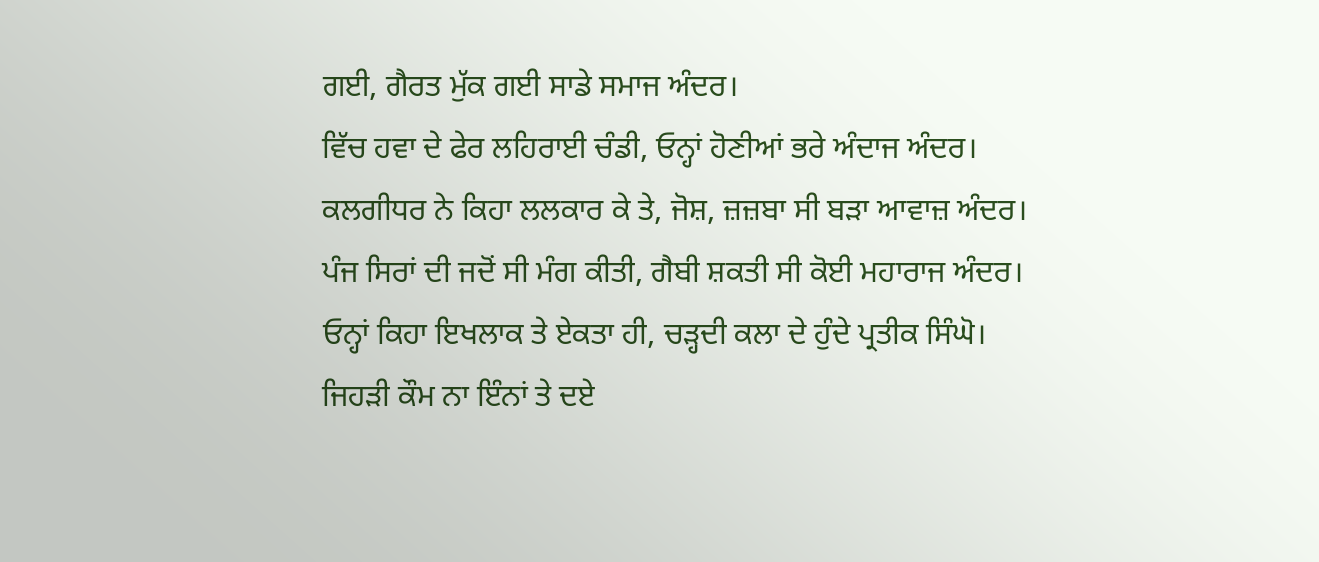ਗਈ, ਗੈਰਤ ਮੁੱਕ ਗਈ ਸਾਡੇ ਸਮਾਜ ਅੰਦਰ।
ਵਿੱਚ ਹਵਾ ਦੇ ਫੇਰ ਲਹਿਰਾਈ ਚੰਡੀ, ਓਨ੍ਹਾਂ ਹੋਣੀਆਂ ਭਰੇ ਅੰਦਾਜ ਅੰਦਰ।
ਕਲਗੀਧਰ ਨੇ ਕਿਹਾ ਲਲਕਾਰ ਕੇ ਤੇ, ਜੋਸ਼, ਜ਼ਜ਼ਬਾ ਸੀ ਬੜਾ ਆਵਾਜ਼ ਅੰਦਰ।
ਪੰਜ ਸਿਰਾਂ ਦੀ ਜਦੋਂ ਸੀ ਮੰਗ ਕੀਤੀ, ਗੈਬੀ ਸ਼ਕਤੀ ਸੀ ਕੋਈ ਮਹਾਰਾਜ ਅੰਦਰ।
ਓਨ੍ਹਾਂ ਕਿਹਾ ਇਖਲਾਕ ਤੇ ਏਕਤਾ ਹੀ, ਚੜ੍ਹਦੀ ਕਲਾ ਦੇ ਹੁੰਦੇ ਪ੍ਰਤੀਕ ਸਿੰਘੋ।
ਜਿਹੜੀ ਕੌਮ ਨਾ ਇੰਨਾਂ ਤੇ ਦਏ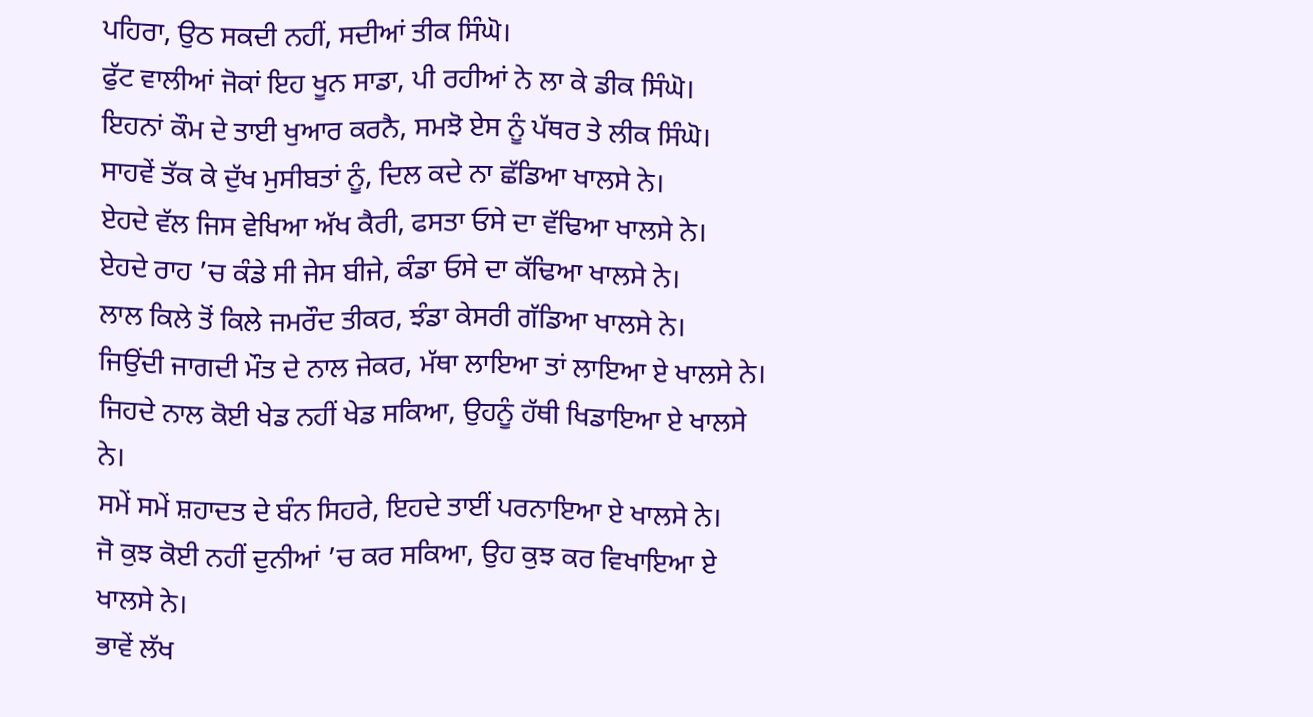ਪਹਿਰਾ, ਉਠ ਸਕਦੀ ਨਹੀਂ, ਸਦੀਆਂ ਤੀਕ ਸਿੰਘੋ।
ਫੁੱਟ ਵਾਲੀਆਂ ਜੋਕਾਂ ਇਹ ਖੂਨ ਸਾਡਾ, ਪੀ ਰਹੀਆਂ ਨੇ ਲਾ ਕੇ ਡੀਕ ਸਿੰਘੋ।
ਇਹਨਾਂ ਕੌਮ ਦੇ ਤਾਈ ਖੁਆਰ ਕਰਨੈ, ਸਮਝੋ ਏਸ ਨੂੰ ਪੱਥਰ ਤੇ ਲੀਕ ਸਿੰਘੋ।
ਸਾਹਵੇਂ ਤੱਕ ਕੇ ਦੁੱਖ ਮੁਸੀਬਤਾਂ ਨੂੰ, ਦਿਲ ਕਦੇ ਨਾ ਛੱਡਿਆ ਖਾਲਸੇ ਨੇ।
ਏਹਦੇ ਵੱਲ ਜਿਸ ਵੇਖਿਆ ਅੱਖ ਕੈਰੀ, ਫਸਤਾ ਓਸੇ ਦਾ ਵੱਢਿਆ ਖਾਲਸੇ ਨੇ।
ਏਹਦੇ ਰਾਹ ’ਚ ਕੰਡੇ ਸੀ ਜੇਸ ਬੀਜੇ, ਕੰਡਾ ਓਸੇ ਦਾ ਕੱਢਿਆ ਖਾਲਸੇ ਨੇ।
ਲਾਲ ਕਿਲੇ ਤੋਂ ਕਿਲੇ ਜਮਰੌਦ ਤੀਕਰ, ਝੰਡਾ ਕੇਸਰੀ ਗੱਡਿਆ ਖਾਲਸੇ ਨੇ।
ਜਿਉਂਦੀ ਜਾਗਦੀ ਮੌਤ ਦੇ ਨਾਲ ਜੇਕਰ, ਮੱਥਾ ਲਾਇਆ ਤਾਂ ਲਾਇਆ ਏ ਖਾਲਸੇ ਨੇ।
ਜਿਹਦੇ ਨਾਲ ਕੋਈ ਖੇਡ ਨਹੀਂ ਖੇਡ ਸਕਿਆ, ਉਹਨੂੰ ਹੱਥੀ ਖਿਡਾਇਆ ਏ ਖਾਲਸੇ ਨੇ।
ਸਮੇਂ ਸਮੇਂ ਸ਼ਹਾਦਤ ਦੇ ਬੰਨ ਸਿਹਰੇ, ਇਹਦੇ ਤਾਈਂ ਪਰਨਾਇਆ ਏ ਖਾਲਸੇ ਨੇ।
ਜੋ ਕੁਝ ਕੋਈ ਨਹੀਂ ਦੁਨੀਆਂ ’ਚ ਕਰ ਸਕਿਆ, ਉਹ ਕੁਝ ਕਰ ਵਿਖਾਇਆ ਏ ਖਾਲਸੇ ਨੇ।
ਭਾਵੇਂ ਲੱਖ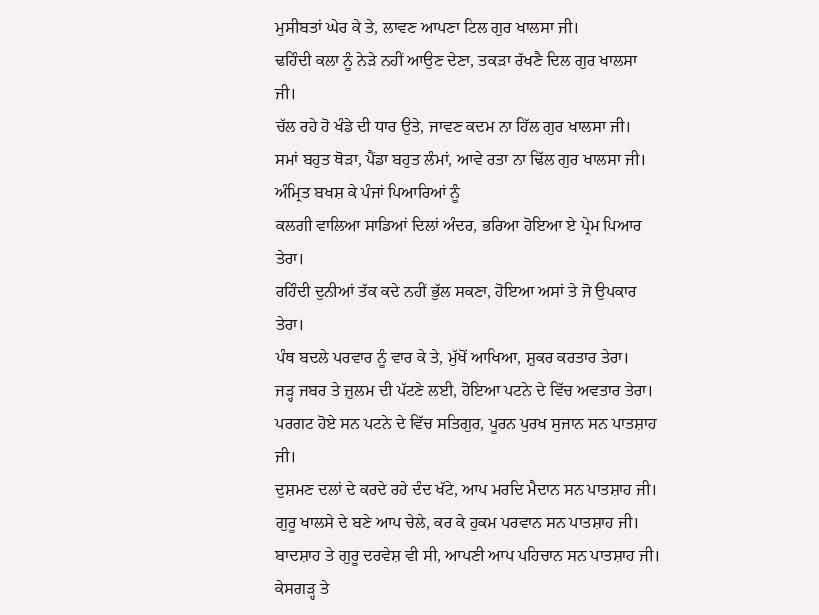ਮੁਸੀਬਤਾਂ ਘੇਰ ਕੇ ਤੇ, ਲਾਵਣ ਆਪਣਾ ਟਿਲ ਗੁਰ ਖਾਲਸਾ ਜੀ।
ਢਹਿੰਦੀ ਕਲਾ ਨੂੰ ਨੇੜੇ ਨਹੀਂ ਆਉਣ ਦੇਣਾ, ਤਕੜਾ ਰੱਖਣੈ ਦਿਲ ਗੁਰ ਖਾਲਸਾ ਜੀ।
ਚੱਲ ਰਹੇ ਹੋ ਖੰਡੇ ਦੀ ਧਾਰ ਉਤੇ, ਜਾਵਣ ਕਦਮ ਨਾ ਹਿੱਲ ਗੁਰ ਖਾਲਸਾ ਜੀ।
ਸਮਾਂ ਬਹੁਤ ਥੋੜਾ, ਪੈਂਡਾ ਬਹੁਤ ਲੰਮਾਂ, ਆਵੇ ਰਤਾ ਨਾ ਢਿੱਲ ਗੁਰ ਖਾਲਸਾ ਜੀ।
ਅੰਮ੍ਰਿਤ ਬਖਸ਼ ਕੇ ਪੰਜਾਂ ਪਿਆਰਿਆਂ ਨੂੰ
ਕਲਗੀ ਵਾਲਿਆ ਸਾਡਿਆਂ ਦਿਲਾਂ ਅੰਦਰ, ਭਰਿਆ ਹੋਇਆ ਏ ਪ੍ਰੇਮ ਪਿਆਰ ਤੇਰਾ।
ਰਹਿੰਦੀ ਦੁਨੀਆਂ ਤੱਕ ਕਦੇ ਨਹੀਂ ਭੁੱਲ ਸਕਣਾ, ਹੋਇਆ ਅਸਾਂ ਤੇ ਜੋ ਉਪਕਾਰ ਤੇਰਾ।
ਪੰਥ ਬਦਲੇ ਪਰਵਾਰ ਨੂੰ ਵਾਰ ਕੇ ਤੇ, ਮੁੱਖੋਂ ਆਖਿਆ, ਸ਼ੁਕਰ ਕਰਤਾਰ ਤੇਰਾ।
ਜੜ੍ਹ ਜਬਰ ਤੇ ਜ਼ੁਲਮ ਦੀ ਪੱਟਣੇ ਲਈ, ਹੋਇਆ ਪਟਨੇ ਦੇ ਵਿੱਚ ਅਵਤਾਰ ਤੇਰਾ।
ਪਰਗਟ ਹੋਏ ਸਨ ਪਟਨੇ ਦੇ ਵਿੱਚ ਸਤਿਗੁਰ, ਪੂਰਨ ਪੁਰਖ ਸੁਜਾਨ ਸਨ ਪਾਤਸ਼ਾਹ ਜੀ।
ਦੁਸ਼ਮਣ ਦਲਾਂ ਦੇ ਕਰਦੇ ਰਹੇ ਦੰਦ ਖੱਟੇ, ਆਪ ਮਰਦਿ ਮੈਦਾਨ ਸਨ ਪਾਤਸ਼ਾਹ ਜੀ।
ਗੁਰੂ ਖਾਲਸੇ ਦੇ ਬਣੇ ਆਪ ਚੇਲੇ, ਕਰ ਕੇ ਹੁਕਮ ਪਰਵਾਨ ਸਨ ਪਾਤਸ਼ਾਹ ਜੀ।
ਬਾਦਸ਼ਾਹ ਤੇ ਗੁਰੂ ਦਰਵੇਸ਼ ਵੀ ਸੀ, ਆਪਣੀ ਆਪ ਪਹਿਚਾਨ ਸਨ ਪਾਤਸ਼ਾਹ ਜੀ।
ਕੇਸਗੜ੍ਹ ਤੇ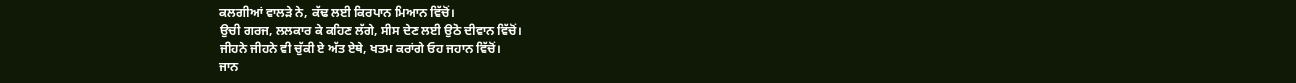ਕਲਗੀਆਂ ਵਾਲੜੇ ਨੇ, ਕੱਢ ਲਈ ਕਿਰਪਾਨ ਮਿਆਨ ਵਿੱਚੋਂ।
ਉਚੀ ਗਰਜ, ਲਲਕਾਰ ਕੇ ਕਹਿਣ ਲੱਗੇ, ਸੀਸ ਦੇਣ ਲਈ ਉਠੋ ਦੀਵਾਨ ਵਿੱਚੋਂ।
ਜੀਹਨੇ ਜੀਹਨੇ ਵੀ ਚੁੱਕੀ ਏ ਅੱਤ ਏਥੇ, ਖਤਮ ਕਰਾਂਗੇ ਓਹ ਜਹਾਨ ਵਿੱਚੋਂ।
ਜਾਨ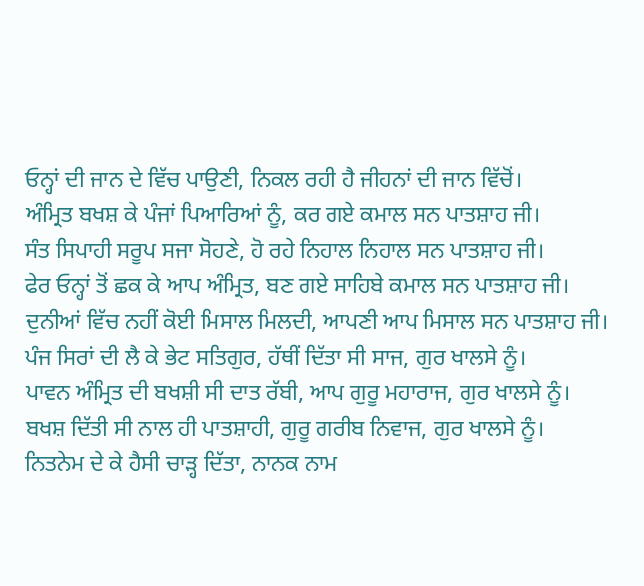ਓਨ੍ਹਾਂ ਦੀ ਜਾਨ ਦੇ ਵਿੱਚ ਪਾਉਣੀ, ਨਿਕਲ ਰਹੀ ਹੈ ਜੀਹਨਾਂ ਦੀ ਜਾਨ ਵਿੱਚੋਂ।
ਅੰਮ੍ਰਿਤ ਬਖਸ਼ ਕੇ ਪੰਜਾਂ ਪਿਆਰਿਆਂ ਨੂੰ, ਕਰ ਗਏ ਕਮਾਲ ਸਨ ਪਾਤਸ਼ਾਹ ਜੀ।
ਸੰਤ ਸਿਪਾਹੀ ਸਰੂਪ ਸਜਾ ਸੋਹਣੇ, ਹੋ ਰਹੇ ਨਿਹਾਲ ਨਿਹਾਲ ਸਨ ਪਾਤਸ਼ਾਹ ਜੀ।
ਫੇਰ ਓਨ੍ਹਾਂ ਤੋਂ ਛਕ ਕੇ ਆਪ ਅੰਮ੍ਰਿਤ, ਬਣ ਗਏ ਸਾਹਿਬੇ ਕਮਾਲ ਸਨ ਪਾਤਸ਼ਾਹ ਜੀ।
ਦੁਨੀਆਂ ਵਿੱਚ ਨਹੀਂ ਕੋਈ ਮਿਸਾਲ ਮਿਲਦੀ, ਆਪਣੀ ਆਪ ਮਿਸਾਲ ਸਨ ਪਾਤਸ਼ਾਹ ਜੀ।
ਪੰਜ ਸਿਰਾਂ ਦੀ ਲੈ ਕੇ ਭੇਟ ਸਤਿਗੁਰ, ਹੱਥੀਂ ਦਿੱਤਾ ਸੀ ਸਾਜ, ਗੁਰ ਖਾਲਸੇ ਨੂੰ।
ਪਾਵਨ ਅੰਮ੍ਰਿਤ ਦੀ ਬਖਸ਼ੀ ਸੀ ਦਾਤ ਰੱਬੀ, ਆਪ ਗੁਰੂ ਮਹਾਰਾਜ, ਗੁਰ ਖਾਲਸੇ ਨੂੰ।
ਬਖਸ਼ ਦਿੱਤੀ ਸੀ ਨਾਲ ਹੀ ਪਾਤਸ਼ਾਹੀ, ਗੁਰੂ ਗਰੀਬ ਨਿਵਾਜ, ਗੁਰ ਖਾਲਸੇ ਨੂੰ।
ਨਿਤਨੇਮ ਦੇ ਕੇ ਹੈਸੀ ਚਾੜ੍ਹ ਦਿੱਤਾ, ਨਾਨਕ ਨਾਮ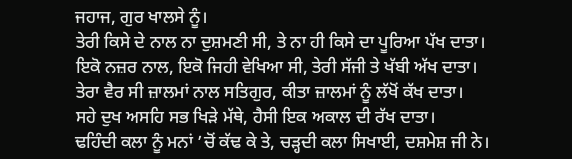ਜਹਾਜ, ਗੁਰ ਖਾਲਸੇ ਨੂੰ।
ਤੇਰੀ ਕਿਸੇ ਦੇ ਨਾਲ ਨਾ ਦੁਸ਼ਮਣੀ ਸੀ, ਤੇ ਨਾ ਹੀ ਕਿਸੇ ਦਾ ਪੂਰਿਆ ਪੱਖ ਦਾਤਾ।
ਇਕੋ ਨਜ਼ਰ ਨਾਲ, ਇਕੋ ਜਿਹੀ ਵੇਖਿਆ ਸੀ, ਤੇਰੀ ਸੱਜੀ ਤੇ ਖੱਬੀ ਅੱਖ ਦਾਤਾ।
ਤੇਰਾ ਵੈਰ ਸੀ ਜ਼ਾਲਮਾਂ ਨਾਲ ਸਤਿਗੁਰ, ਕੀਤਾ ਜ਼ਾਲਮਾਂ ਨੂੰ ਲੱਖੋਂ ਕੱਖ ਦਾਤਾ।
ਸਹੇ ਦੁਖ ਅਸਹਿ ਸਭ ਖਿੜੇ ਮੱਥੇ, ਹੈਸੀ ਇਕ ਅਕਾਲ ਦੀ ਰੱਖ ਦਾਤਾ।
ਢਹਿੰਦੀ ਕਲਾ ਨੂੰ ਮਨਾਂ ’ਚੋਂ ਕੱਢ ਕੇ ਤੇ, ਚੜ੍ਹਦੀ ਕਲਾ ਸਿਖਾਈ, ਦਸ਼ਮੇਸ਼ ਜੀ ਨੇ।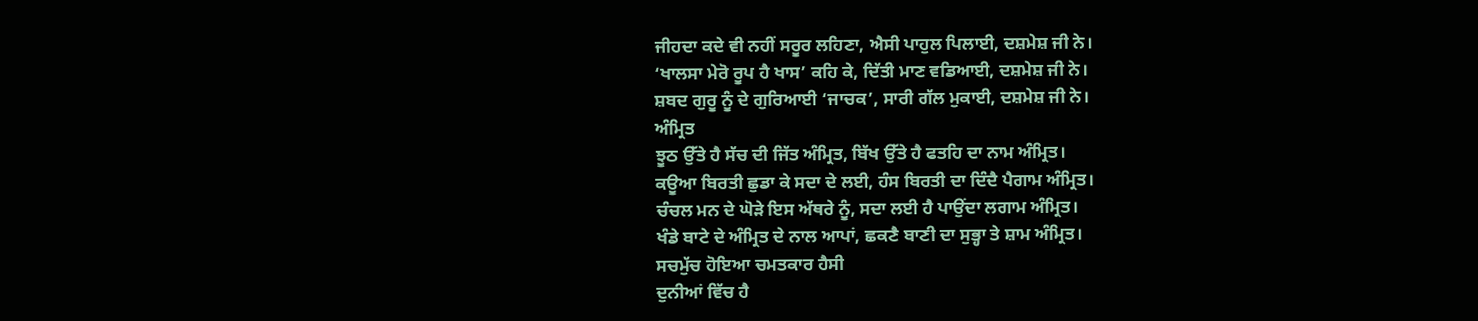ਜੀਹਦਾ ਕਦੇ ਵੀ ਨਹੀਂ ਸਰੂਰ ਲਹਿਣਾ, ਐਸੀ ਪਾਹੁਲ ਪਿਲਾਈ, ਦਸ਼ਮੇਸ਼ ਜੀ ਨੇ।
‘ਖਾਲਸਾ ਮੇਰੋ ਰੂਪ ਹੈ ਖਾਸ’ ਕਹਿ ਕੇ, ਦਿੱਤੀ ਮਾਣ ਵਡਿਆਈ, ਦਸ਼ਮੇਸ਼ ਜੀ ਨੇ।
ਸ਼ਬਦ ਗੁਰੂ ਨੂੰ ਦੇ ਗੁਰਿਆਈ ‘ਜਾਚਕ’, ਸਾਰੀ ਗੱਲ ਮੁਕਾਈ, ਦਸ਼ਮੇਸ਼ ਜੀ ਨੇ।
ਅੰਮ੍ਰਿਤ
ਝੂਠ ਉੱਤੇ ਹੈ ਸੱਚ ਦੀ ਜਿੱਤ ਅੰਮ੍ਰਿਤ, ਬਿੱਖ ਉੱਤੇ ਹੈ ਫਤਹਿ ਦਾ ਨਾਮ ਅੰਮ੍ਰਿਤ।
ਕਊਆ ਬਿਰਤੀ ਛੁਡਾ ਕੇ ਸਦਾ ਦੇ ਲਈ, ਹੰਸ ਬਿਰਤੀ ਦਾ ਦਿੰਦੈ ਪੈਗਾਮ ਅੰਮ੍ਰਿਤ।
ਚੰਚਲ ਮਨ ਦੇ ਘੋੜੇ ਇਸ ਅੱਥਰੇ ਨੂੰ, ਸਦਾ ਲਈ ਹੈ ਪਾਉਂਦਾ ਲਗਾਮ ਅੰਮ੍ਰਿਤ।
ਖੰਡੇ ਬਾਟੇ ਦੇ ਅੰਮ੍ਰਿਤ ਦੇ ਨਾਲ ਆਪਾਂ, ਛਕਣੈ ਬਾਣੀ ਦਾ ਸੁਭ੍ਹਾ ਤੇ ਸ਼ਾਮ ਅੰਮ੍ਰਿਤ।
ਸਚਮੁੱਚ ਹੋਇਆ ਚਮਤਕਾਰ ਹੈਸੀ
ਦੁਨੀਆਂ ਵਿੱਚ ਹੈ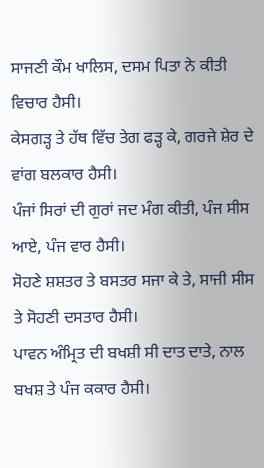ਸਾਜਣੀ ਕੌਮ ਖਾਲਿਸ, ਦਸਮ ਪਿਤਾ ਨੇ ਕੀਤੀ ਵਿਚਾਰ ਹੈਸੀ।
ਕੇਸਗੜ੍ਹ ਤੇ ਹੱਥ ਵਿੱਚ ਤੇਗ ਫੜ੍ਹ ਕੇ, ਗਰਜੇ ਸ਼ੇਰ ਦੇ ਵਾਂਗ ਬਲਕਾਰ ਹੈਸੀ।
ਪੰਜਾਂ ਸਿਰਾਂ ਦੀ ਗੁਰਾਂ ਜਦ ਮੰਗ ਕੀਤੀ, ਪੰਜ ਸੀਸ ਆਏ, ਪੰਜ ਵਾਰ ਹੈਸੀ।
ਸੋਹਣੇ ਸ਼ਸ਼ਤਰ ਤੇ ਬਸਤਰ ਸਜਾ ਕੇ ਤੇ, ਸਾਜੀ ਸੀਸ ਤੇ ਸੋਹਣੀ ਦਸਤਾਰ ਹੈਸੀ।
ਪਾਵਨ ਅੰਮ੍ਰਿਤ ਦੀ ਬਖਸ਼ੀ ਸੀ ਦਾਤ ਦਾਤੇ, ਨਾਲ ਬਖਸ਼ ਤੇ ਪੰਜ ਕਕਾਰ ਹੈਸੀ।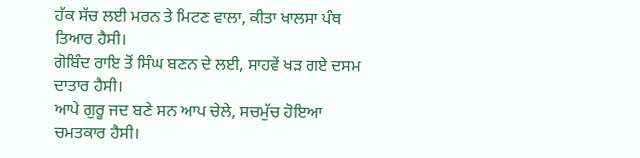ਹੱਕ ਸੱਚ ਲਈ ਮਰਨ ਤੇ ਮਿਟਣ ਵਾਲਾ, ਕੀਤਾ ਖਾਲਸਾ ਪੰਥ ਤਿਆਰ ਹੈਸੀ।
ਗੋਬਿੰਦ ਰਾਇ ਤੋਂ ਸਿੰਘ ਬਣਨ ਦੇ ਲਈ, ਸਾਹਵੇਂ ਖੜ ਗਏ ਦਸਮ ਦਾਤਾਰ ਹੈਸੀ।
ਆਪੇ ਗੁਰੂ ਜਦ ਬਣੇ ਸਨ ਆਪ ਚੇਲੇ, ਸਚਮੁੱਚ ਹੋਇਆ ਚਮਤਕਾਰ ਹੈਸੀ।